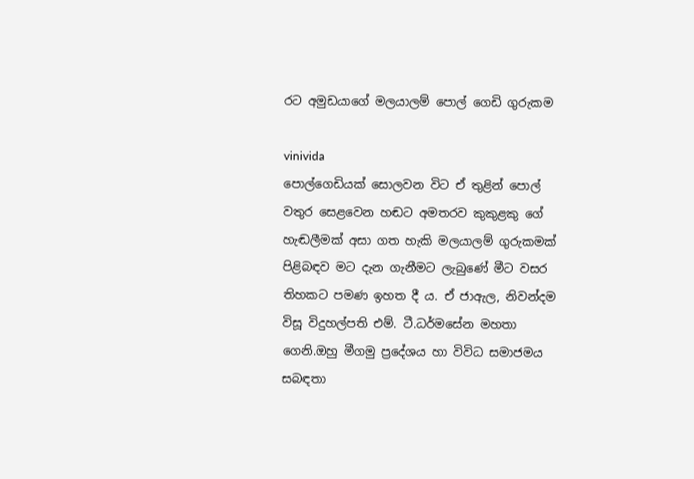රට අමුඩයාගේ මලයාලම් පොල් ගෙඩි ගුරුකම

vinivida
පොල්ගෙඩියක් සොලවන විට ඒ තුළින් පොල් වතුර සෙළවෙන හඬට අමතරව කුකුළකු ගේ හැඬලීමක් අසා ගත හැකි මලයාලම් ගුරුකමක් පිළිබඳව මට දැන ගැනීමට ලැබුණේ මීට වසර තිහකට පමණ ඉහත දී ය. ඒ ජාඇල, නිවන්දම විසූ විදුහල්පති එම්. ටී.ධර්මසේන මහතා ගෙනි.ඔහු මීගමු ප්‍රදේශය හා විවිධ සමාජමය සබඳතා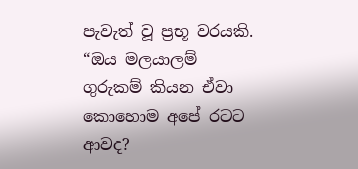පැවැත් වූ ප්‍රභූ වරයකි. “ඔය මලයාලම් ගුරුකම් කියන ඒවා කොහොම අපේ රටට ආවද?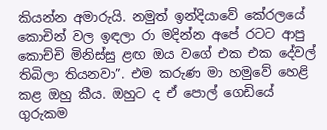කියන්න අමාරුයි. නමුත් ඉන්දියාවේ කේරලයේ කොචින් වල ඉඳලා රා මදින්න අපේ රටට ආපු කොච්චි මිනිස්සු ළඟ ඔය වගේ එක එක දේවල් තිබිලා තියනවා”. එම කරුණ මා හමුවේ හෙළි කළ ඔහු කීය. ඔහුට ද ඒ පොල් ගෙඩියේ ගුරුකම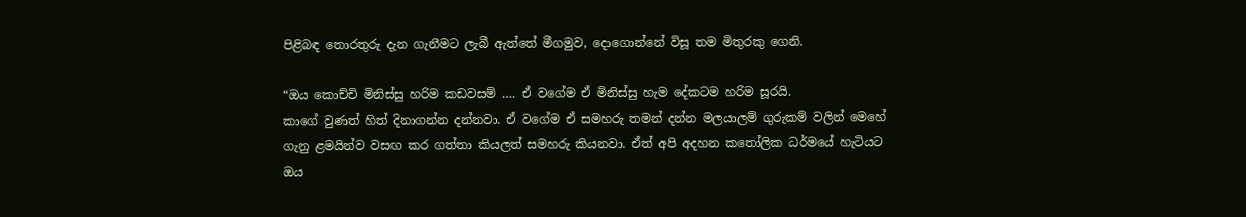පිළිබඳ තොරතුරු දැන ගැනීමට ලැබී ඇත්තේ මීගමුව, දොගොන්නේ විසූ තම මිතුරකු ගෙනි.

“ඔය කොච්චි මිනිස්සු හරිම කඩවසම් …. ඒ වගේම ඒ මිනිස්සු හැම දේකටම හරිම සූරයි.
කාගේ වුණත් හිත් දිනාගන්න දන්නවා. ඒ වගේම ඒ සමහරු තමන් දන්න මලයාලම් ගුරුකම් වලින් මෙහේ ගැනු ළමයින්ව වසඟ කර ගත්තා කියලත් සමහරු කියනවා. ඒත් අපි අදහන කතෝලික ධර්මයේ හැටියට ඔය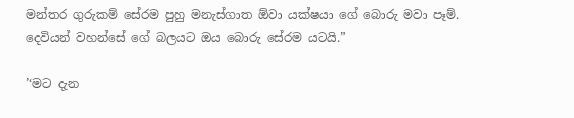මන්තර ගුරුකම් සේරම පුහු මනැස්ගාත ඕවා යක්ෂයා ගේ බොරු මවා පෑම්. දෙවියන් වහන්සේ ගේ බලයට ඔය බොරු සේරම යටයි.”

’‘මට දැන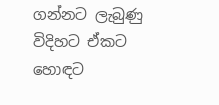ගන්නට ලැබුණු විදිහට ඒකට හොඳට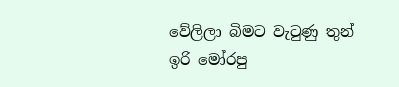වේලිලා බිමට වැටුණු තුන් ඉරි මෝරපු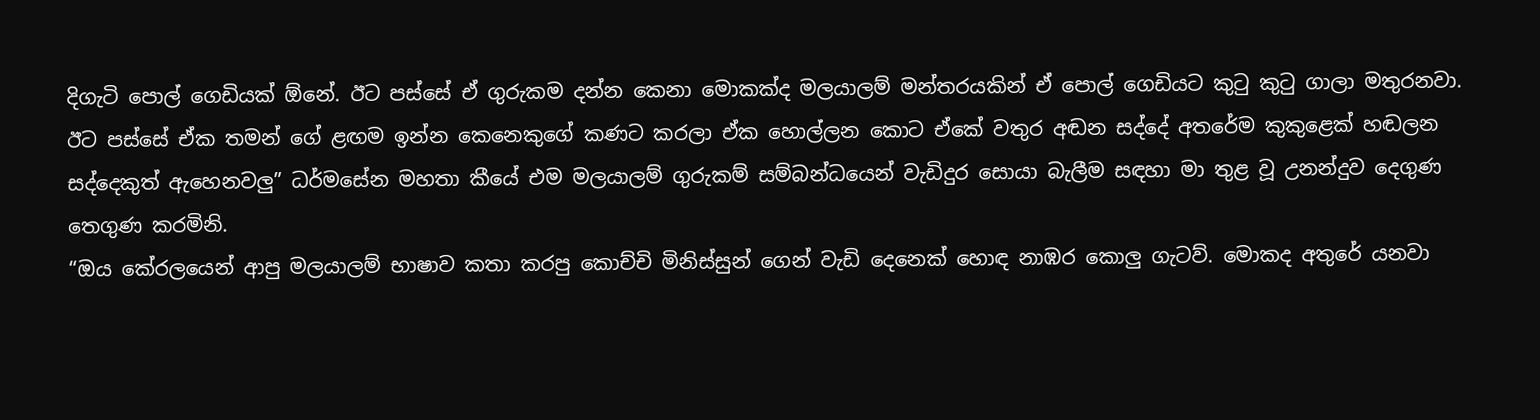දිගැටි පොල් ගෙඩියක් ඕනේ. ඊට පස්සේ ඒ ගුරුකම දන්න කෙනා මොකක්ද මලයාලම් මන්තරයකින් ඒ පොල් ගෙඩියට කුටු කුටු ගාලා මතුරනවා. ඊට පස්සේ ඒක තමන් ගේ ළඟම ඉන්න කෙනෙකුගේ කණට කරලා ඒක හොල්ලන කොට ඒකේ වතුර අඬන සද්දේ අතරේම කුකුළෙක් හඬලන සද්දෙකුත් ඇහෙනවලු” ධර්මසේන මහතා කීයේ එම මලයාලම් ගුරුකම් සම්බන්ධයෙන් වැඩිදුර සොයා බැලීම සඳහා මා තුළ වූ උනන්දුව දෙගුණ තෙගුණ කරමිනි.
“ඔය කේරලයෙන් ආපු මලයාලම් භාෂාව කතා කරපු කොච්චි මිනිස්සුන් ගෙන් වැඩි දෙනෙක් හොඳ නාඹර කොලු ගැටව්. මොකද අතුරේ යනවා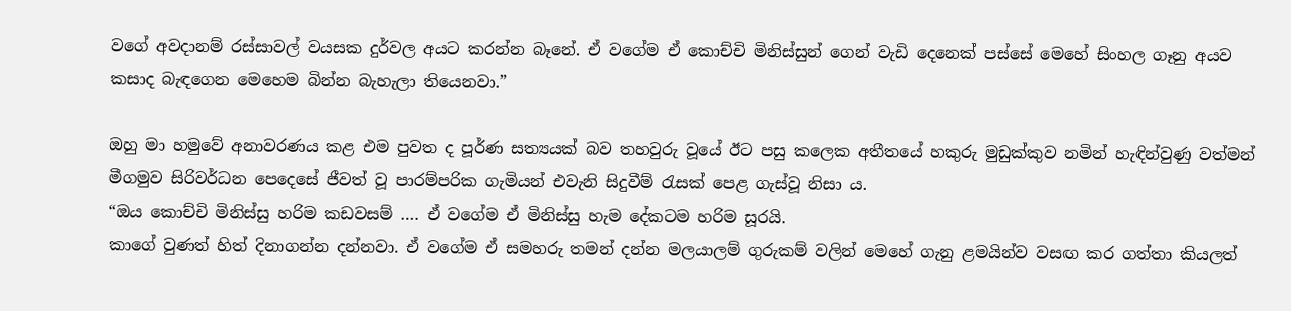වගේ අවදානම් රස්සාවල් වයසක දුර්වල අයට කරන්න බෑනේ. ඒ වගේම ඒ කොච්චි මිනිස්සුන් ගෙන් වැඩි දෙනෙක් පස්සේ මෙහේ සිංහල ගෑනු අයව කසාද බැඳගෙන මෙහෙම බින්න බැහැලා තියෙනවා.”

ඔහු මා හමුවේ අනාවරණය කළ එම පුවත ද පූර්ණ සත්‍යයක් බව තහවුරු වූයේ ඊට පසු කලෙක අතීතයේ හකුරු මුඩුක්කුව නමින් හැඳින්වුණු වත්මන් මීගමුව සිරිවර්ධන පෙදෙසේ ජීවත් වූ පාරම්පරික ගැමියන් එවැනි සිදුවීම් රැසක් පෙළ ගැස්වූ නිසා ය.
“ඔය කොච්චි මිනිස්සු හරිම කඩවසම් …. ඒ වගේම ඒ මිනිස්සු හැම දේකටම හරිම සූරයි.
කාගේ වුණත් හිත් දිනාගන්න දන්නවා. ඒ වගේම ඒ සමහරු තමන් දන්න මලයාලම් ගුරුකම් වලින් මෙහේ ගැනු ළමයින්ව වසඟ කර ගත්තා කියලත්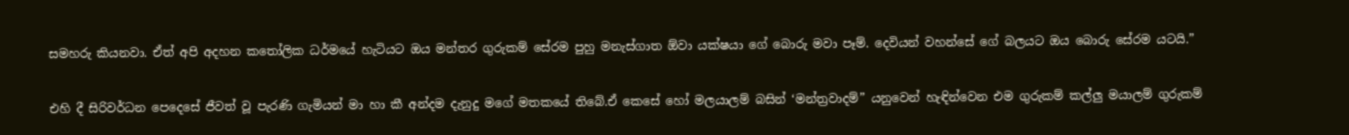සමහරු කියනවා. ඒත් අපි අදහන කතෝලික ධර්මයේ හැටියට ඔය මන්තර ගුරුකම් සේරම පුහු මනැස්ගාත ඕවා යක්ෂයා ගේ බොරු මවා පෑම්. දෙවියන් වහන්සේ ගේ බලයට ඔය බොරු සේරම යටයි.”

එහි දී සිරිවර්ධන පෙදෙසේ ජීවත් වූ පැරණි ගැමියන් මා හා කී අන්දම දැනුදු මගේ මතකයේ තිබේ.ඒ කෙසේ හෝ මලයාලම් බසින් ‘මන්ත්‍රවාදම්” යනුවෙන් හැඳින්වෙන එම ගුරුකම් කල්ලු මයාලම් ගුරුකම්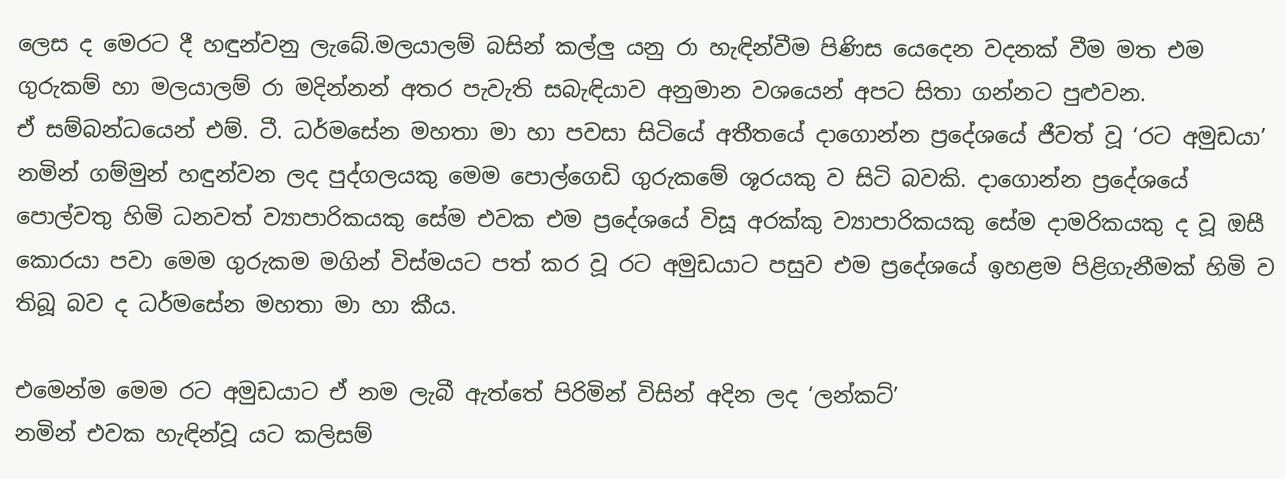ලෙස ද මෙරට දී හඳුන්වනු ලැබේ.මලයාලම් බසින් කල්ලු යනු රා හැඳින්වීම පිණිස යෙදෙන වදනක් වීම මත එම ගුරුකම් හා මලයාලම් රා මදින්නන් අතර පැවැති සබැඳියාව අනුමාන වශයෙන් අපට සිතා ගන්නට පුළුවන.
ඒ සම්බන්ධයෙන් එම්. ටී. ධර්මසේන මහතා මා හා පවසා සිටියේ අතීතයේ දාගොන්න ප්‍රදේශයේ ජීවත් වූ ‘රට අමුඩයා’ නමින් ගම්මුන් හඳුන්වන ලද පුද්ගලයකු මෙම පොල්ගෙඩි ගුරුකමේ ශූරයකු ව සිටි බවකි. දාගොන්න ප්‍රදේශයේ පොල්වතු හිමි ධනවත් ව්‍යාපාරිකයකු සේම එවක එම ප්‍රදේශයේ විසූ අරක්කු ව්‍යාපාරිකයකු සේම දාමරිකයකු ද වූ ඔසී කොරයා පවා මෙම ගුරුකම මගින් විස්මයට පත් කර වූ රට අමුඩයාට පසුව එම ප්‍රදේශයේ ඉහළම පිළිගැනීමක් හිමි ව තිබූ බව ද ධර්මසේන මහතා මා හා කීය.

එමෙන්ම මෙම රට අමුඩයාට ඒ නම ලැබී ඇත්තේ පිරිමින් විසින් අදින ලද ‘ලන්කට්’
නමින් එවක හැඳින්වූ යට කලිසම්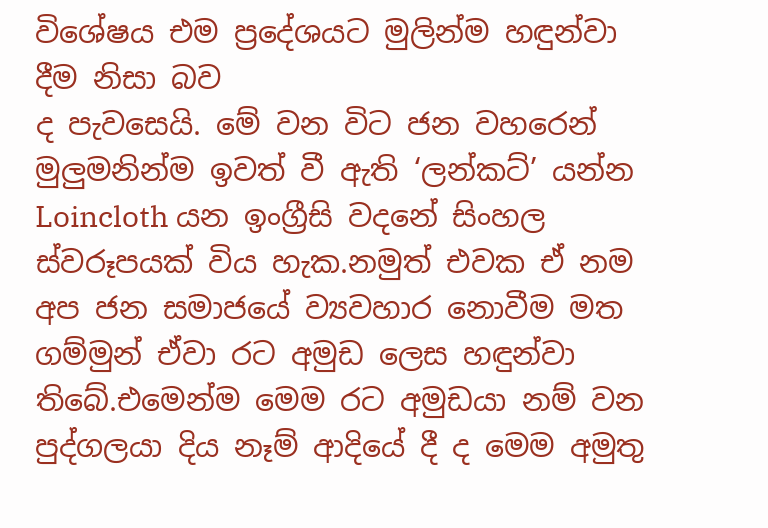විශේෂය එම ප්‍රදේශයට මුලින්ම හඳුන්වා දීම නිසා බව
ද පැවසෙයි. මේ වන විට ජන වහරෙන් මුලුමනින්ම ඉවත් වී ඇති ‘ලන්කට්’ යන්න
Loincloth යන ඉංග්‍රීසි වදනේ සිංහල ස්වරූපයක් විය හැක.නමුත් එවක ඒ නම අප ජන සමාජයේ ව්‍යවහාර නොවීම මත ගම්මුන් ඒවා රට අමුඩ ලෙස හඳුන්වා තිබේ.එමෙන්ම මෙම රට අමුඩයා නම් වන පුද්ගලයා දිය නෑම් ආදියේ දී ද මෙම අමුතු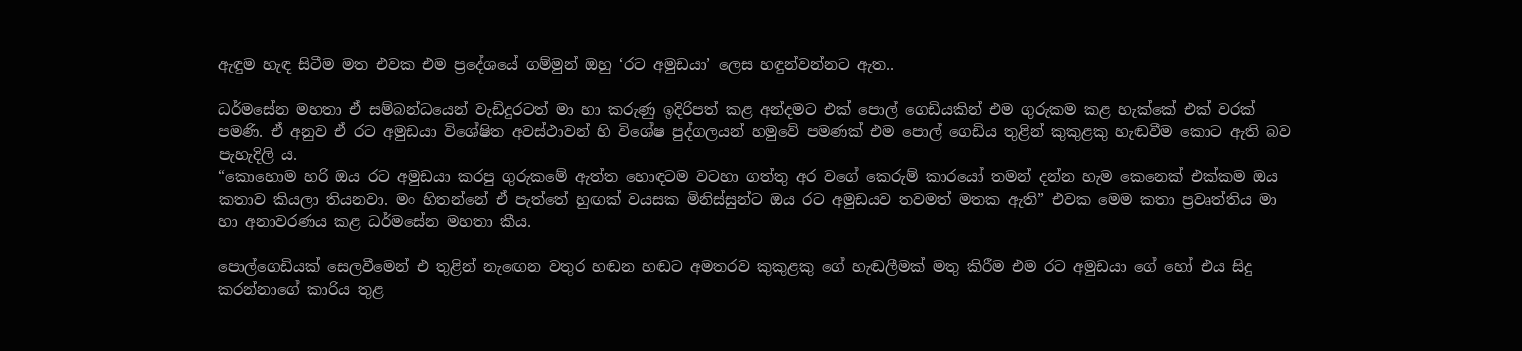ඇඳුම හැඳ සිටීම මත එවක එම ප්‍රදේශයේ ගම්මුන් ඔහු ‘රට අමුඩයා’ ලෙස හඳුන්වන්නට ඇත..

ධර්මසේන මහතා ඒ සම්බන්ධයෙන් වැඩිදුරටත් මා හා කරුණු ඉදිරිපත් කළ අන්දමට එක් පොල් ගෙඩියකින් එම ගුරුකම කළ හැක්කේ එක් වරක් පමණි. ඒ අනුව ඒ රට අමුඩයා විශේෂිත අවස්ථාවන් හි විශේෂ පුද්ගලයන් හමුවේ පමණක් එම පොල් ගෙඩිය තුළින් කුකුළකු හැඬවීම කොට ඇති බව පැහැදිලි ය.
“කොහොම හරි ඔය රට අමුඩයා කරපු ගුරුකමේ ඇත්ත හොඳටම වටහා ගත්තු අර වගේ කෙරුම් කාරයෝ තමන් දන්න හැම කෙනෙක් එක්කම ඔය කතාව කියලා තියනවා. මං හිතන්නේ ඒ පැත්තේ හුඟක් වයසක මිනිස්සුන්ට ඔය රට අමුඩයව තවමත් මතක ඇති” එවක මෙම කතා ප්‍රවෘත්තිය මා හා අනාවරණය කළ ධර්මසේන මහතා කීය.

පොල්ගෙඩියක් සෙලවීමෙන් එ තුළින් නැඟෙන වතුර හඬන හඬට අමතරව කුකුළකු ගේ හැඬලීමක් මතු කිරීම එම රට අමුඩයා ගේ හෝ එය සිදු කරන්නාගේ කාරිය තුළ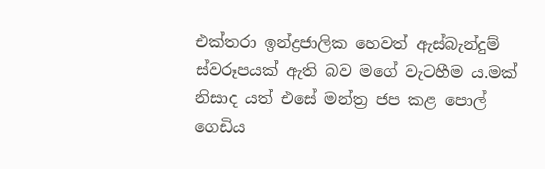එක්තරා ඉන්ද්‍රජාලික හෙවත් ඇස්බැන්දුම් ස්වරූපයක් ඇති බව මගේ වැටහීම ය.මක් නිසාද යත් එසේ මන්ත්‍ර ජප කළ පොල් ගෙඩිය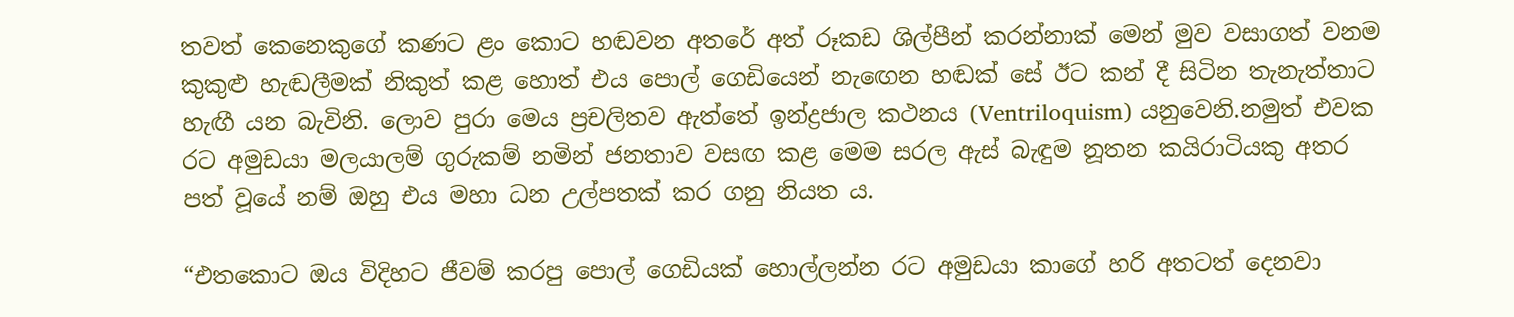තවත් කෙනෙකුගේ කණට ළං කොට හඬවන අතරේ අත් රූකඩ ශිල්පීන් කරන්නාක් මෙන් මුව වසාගත් වනම කුකුළු හැඬලීමක් නිකුත් කළ හොත් එය පොල් ගෙඩියෙන් නැඟෙන හඬක් සේ ඊට කන් දී සිටින තැනැත්තාට හැඟී යන බැවිනි. ලොව පුරා මෙය ප්‍රචලිතව ඇත්තේ ඉන්ද්‍රජාල කථනය (Ventriloquism) යනුවෙනි.නමුත් එවක රට අමුඩයා මලයාලම් ගුරුකම් නමින් ජනතාව වසඟ කළ මෙම සරල ඇස් බැඳුම නූතන කයිරාටියකු අතර පත් වූයේ නම් ඔහු එය මහා ධන උල්පතක් කර ගනු නියත ය.

“එතකොට ඔය විදිහට ජීවම් කරපු පොල් ගෙඩියක් හොල්ලන්න රට අමුඩයා කාගේ හරි අතටත් දෙනවා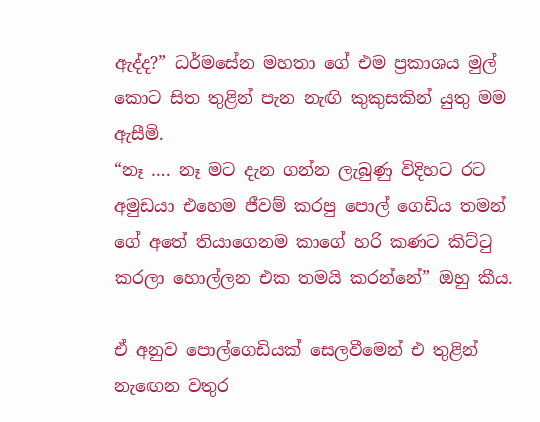ඇද්ද?” ධර්මසේන මහතා ගේ එම ප්‍රකාශය මුල් කොට සිත තුළින් පැන නැඟි කුකුසකින් යුතු මම ඇසීමි.
“නෑ …. නෑ මට දැන ගන්න ලැබුණු විදිහට රට අමුඩයා එහෙම ජීවම් කරපු පොල් ගෙඩිය තමන් ගේ අතේ තියාගෙනම කාගේ හරි කණට කිට්ටු කරලා හොල්ලන එක තමයි කරන්නේ” ඔහු කීය.

ඒ අනුව පොල්ගෙඩියක් සෙලවීමෙන් එ තුළින් නැඟෙන වතුර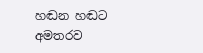හඬන හඬට අමතරව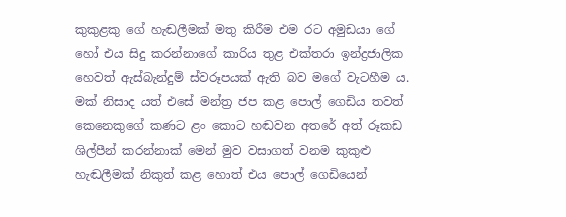කුකුළකු ගේ හැඬලීමක් මතු කිරීම එම රට අමුඩයා ගේ හෝ එය සිදු කරන්නාගේ කාරිය තුළ එක්තරා ඉන්ද්‍රජාලික හෙවත් ඇස්බැන්දුම් ස්වරූපයක් ඇති බව මගේ වැටහීම ය.
මක් නිසාද යත් එසේ මන්ත්‍ර ජප කළ පොල් ගෙඩිය තවත් කෙනෙකුගේ කණට ළං කොට හඬවන අතරේ අත් රූකඩ ශිල්පීන් කරන්නාක් මෙන් මුව වසාගත් වනම කුකුළු හැඬලීමක් නිකුත් කළ හොත් එය පොල් ගෙඩියෙන්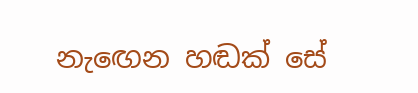නැඟෙන හඬක් සේ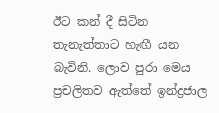ඊට කන් දී සිටින තැනැත්තාට හැඟී යන බැවිනි. ලොව පුරා මෙය ප්‍රචලිතව ඇත්තේ ඉන්ද්‍රජාල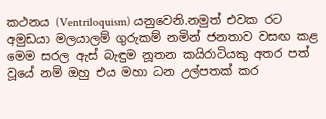කථනය (Ventriloquism) යනුවෙනි.නමුත් එවක රට අමුඩයා මලයාලම් ගුරුකම් නමින් ජනතාව වසඟ කළ මෙම සරල ඇස් බැඳුම නූතන කයිරාටියකු අතර පත් වූයේ නම් ඔහු එය මහා ධන උල්පතක් කර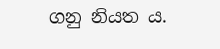ගනු නියත ය.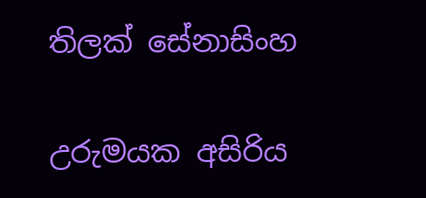තිලක් සේනාසිංහ

උරුමයක අසිරිය